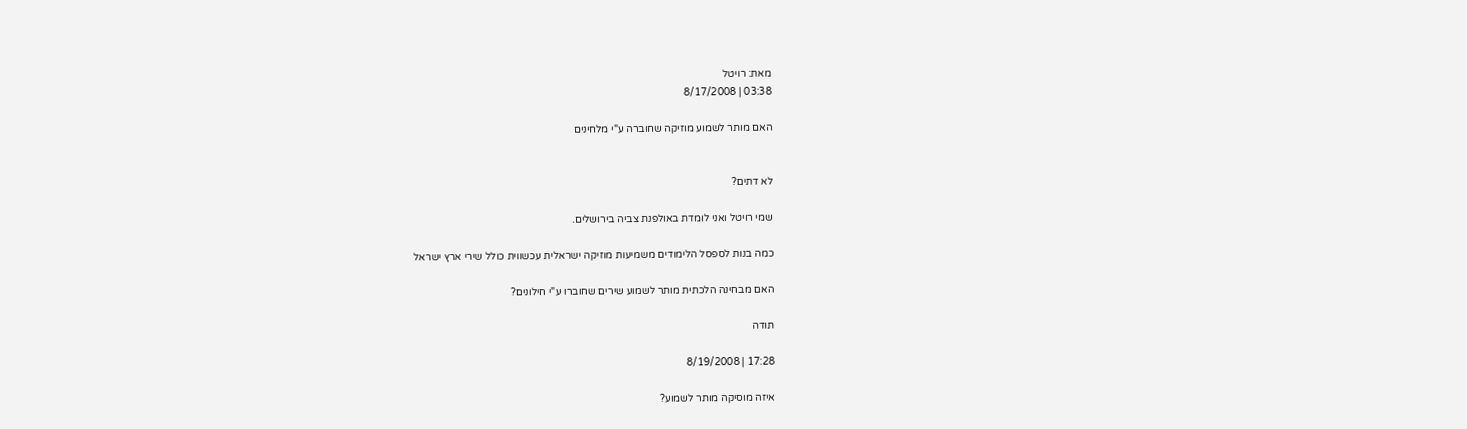מאת: רויטל
03:38 | 8/17/2008

האם מותר לשמוע מוזיקה שחוברה ע"י מלחינים


לא דתים?

שמי רויטל ואני לומדת באולפנת צביה בירושלים.

כמה בנות לספסל הלימודים משמיעות מוזיקה ישראלית עכשווית כולל שירי ארץ ישראל

האם מבחינה הלכתית מותר לשמוע שירים שחוברו ע"י חילונים?

תודה

17:28 | 8/19/2008

איזה מוסיקה מותר לשמוע?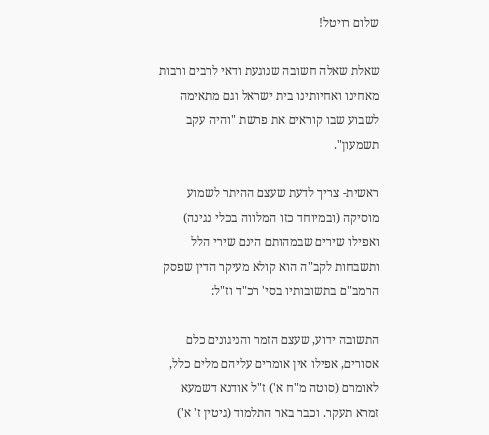שלום רויטל!

שאלת שאלה חשובה שנוגעת ודאי לרבים ורבות מאחינו ואחיותינו בית ישראל וגם מתאימה לשבוע שבו קוראים את פרשת "והיה עקב תשמעון".

ראשית- צריך לדעת שעצם ההיתר לשמוע מוסיקה (ובמיוחד כזו המלווה בכלי נגינה) ואפילו שירים שבמהותם הינם שירי הלל ותשבחות לקב"ה הוא קולא מעיקר הדין שפסק הרמב"ם בתשובותיו בסי' רכ"ד וז"ל:

התשובה ידוע, שעצם הזמר והניגונים כלם אסורים, אפילו אין אומרים עליהם מלים כלל, לאומרם (סוטה מ"ח א') ז"ל אודנא דשמעא זמרא תעקר. וכבר באר התלמוד (גיטין ז' א')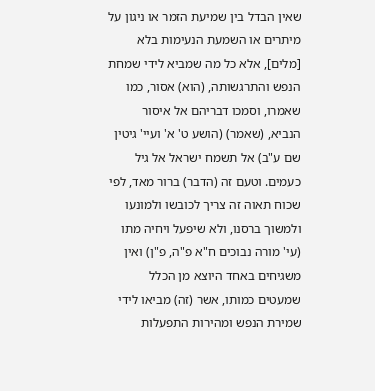שאין הבדל בין שמיעת הזמר או ניגון על מיתרים או השמעת הנעימות בלא [מלים], אלא כל מה שמביא לידי שמחת הנפש והתרגשותה, (הוא) אסור, כמו שאמרו, וסמכו דבריהם אל איסור הנביא, (שאמר) (הושע ט' א' ועיי' גיטין שם ע"ב) אל תשמח ישראל אל גיל כעמים. וטעם זה (הדבר) ברור מאד, לפי שכוח תאוה זה צריך לכובשו ולמונעו ולמשוך ברסנו, ולא שיפעל ויחיה מתו (עי' מורה נבוכים ח"א פ"ה, פ"ן) ואין משגיחים באחד היוצא מן הכלל שמעטים כמותו, אשר (זה) מביאו לידי שמירת הנפש ומהירות התפעלות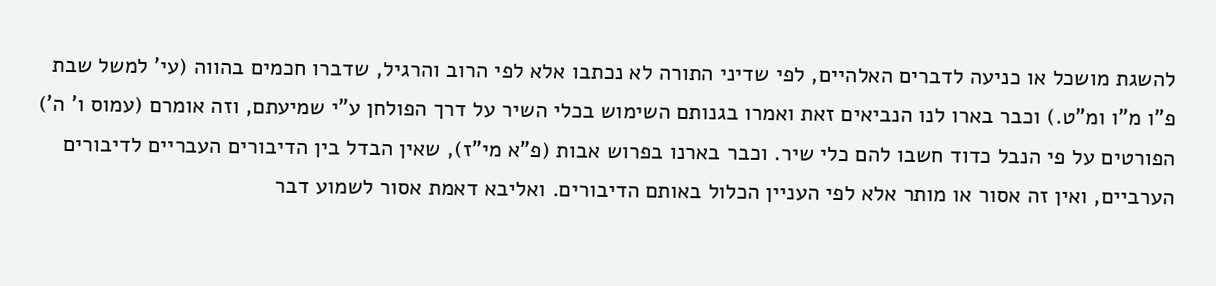להשגת מושכל או כניעה לדברים האלהיים, לפי שדיני התורה לא נכתבו אלא לפי הרוב והרגיל, שדברו חכמים בהווה (עי' למשל שבת פ"ו מ"ו ומ"ט.) וכבר בארו לנו הנביאים זאת ואמרו בגנותם השימוש בכלי השיר על דרך הפולחן ע"י שמיעתם, וזה אומרם (עמוס ו' ה') הפורטים על פי הנבל כדוד חשבו להם כלי שיר. וכבר בארנו בפרוש אבות (פ"א מי"ז), שאין הבדל בין הדיבורים העבריים לדיבורים הערביים, ואין זה אסור או מותר אלא לפי העניין הכלול באותם הדיבורים. ואליבא דאמת אסור לשמוע דבר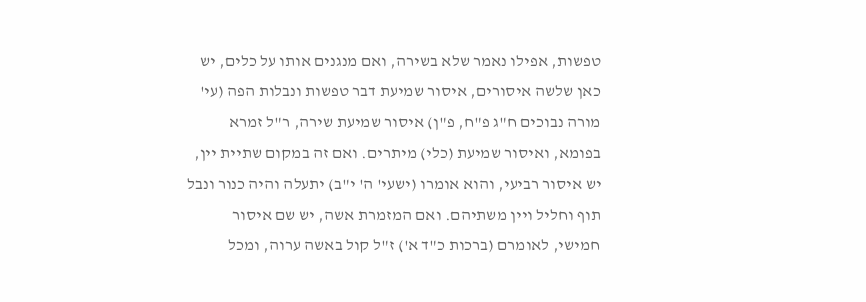טפשות, אפילו נאמר שלא בשירה, ואם מנגנים אותו על כלים, יש כאן שלשה איסורים, איסור שמיעת דבר טפשות ונבלות הפה (עי' מורה נבוכים ח"ג פ"ח, פ"ן) איסור שמיעת שירה, ר"ל זמרא בפומא, ואיסור שמיעת (כלי) מיתרים. ואם זה במקום שתיית יין, יש איסור רביעי, והוא אומרו (ישעי' ה' י"ב) יתעלה והיה כנור ונבל תוף וחליל ויין משתיהם. ואם המזמרת אשה, יש שם איסור חמישי, לאומרם (ברכות כ"ד א') ז"ל קול באשה ערוה, ומכל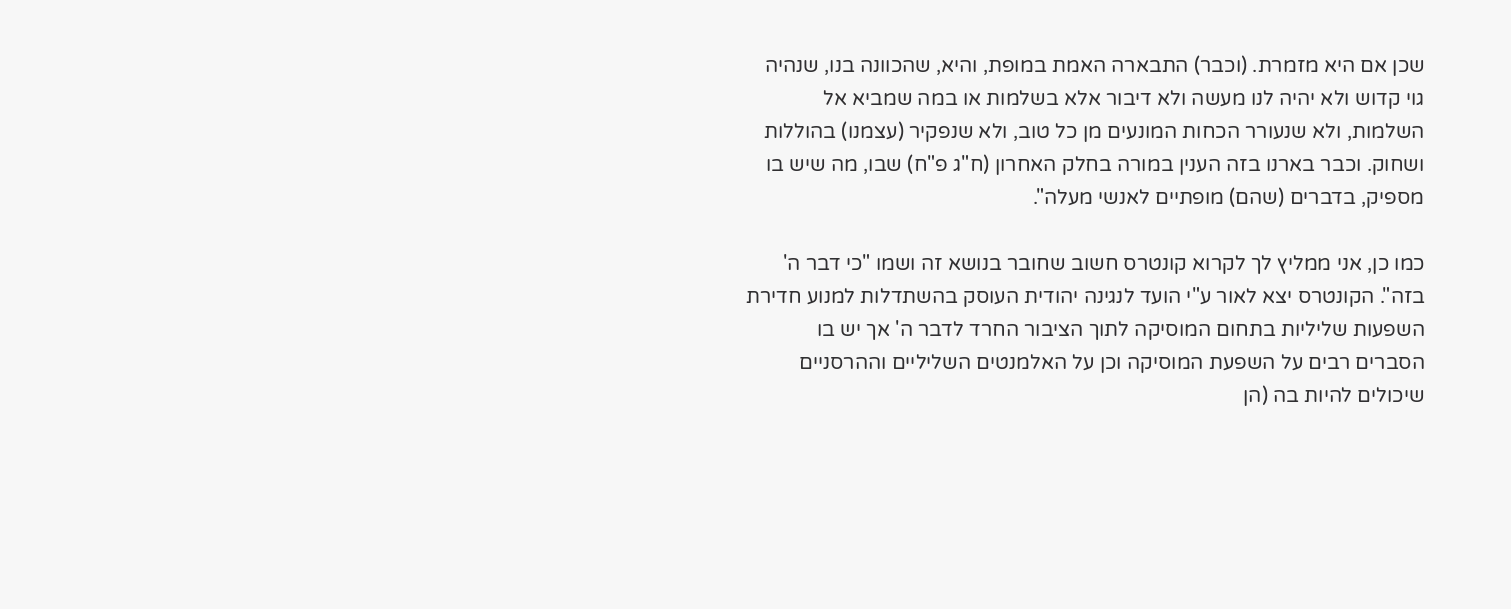שכן אם היא מזמרת. (וכבר) התבארה האמת במופת, והיא, שהכוונה בנו, שנהיה גוי קדוש ולא יהיה לנו מעשה ולא דיבור אלא בשלמות או במה שמביא אל השלמות, ולא שנעורר הכחות המונעים מן כל טוב, ולא שנפקיר (עצמנו) בהוללות ושחוק. וכבר בארנו בזה הענין במורה בחלק האחרון (ח"ג פ"ח) שבו, מה שיש בו מספיק, בדברים (שהם) מופתיים לאנשי מעלה".

כמו כן, אני ממליץ לך לקרוא קונטרס חשוב שחובר בנושא זה ושמו "כי דבר ה' בזה". הקונטרס יצא לאור ע"י הועד לנגינה יהודית העוסק בהשתדלות למנוע חדירת השפעות שליליות בתחום המוסיקה לתוך הציבור החרד לדבר ה' אך יש בו הסברים רבים על השפעת המוסיקה וכן על האלמנטים השליליים וההרסניים שיכולים להיות בה (הן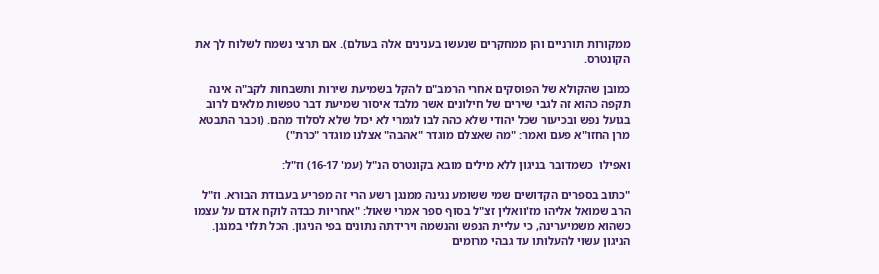ממקורות תורניים והן ממחקרים שנעשו בענינים אלה בעולם). אם תרצי נשמח לשלוח לך את הקונטרס.

כמובן שהקולא של הפוסקים אחרי הרמב"ם להקל בשמיעת שירות ותשבחות לקב"ה אינה תקפה כהוא זה לגבי שירים של חילונים אשר מלבד איסור שמיעת דבר טפשות מלאים לרוב בגועל נפש ובכיעור שכל יהודי שלא כהה לבו לגמרי לא יכול שלא לסלוד מהם. (וכבר התבטא מרן החזו"א פעם ואמר: "מה שאצלם מוגדר "אהבה" אצלנו מוגדר "כרת")

ואפילו  כשמדובר בניגון ללא מילים מובא בקונטרס הנ"ל (עמ' 16-17) וז"ל:

"כתוב בספרים הקדושים שמי ששומע נגינה ממנגן רשע הרי זה מפריע בעבודת הבורא. וז"ל הרב שמואל אליהו מז'וואלין זצ"ל בסוף ספר אמרי שאול: "אחריות כבדה לוקח אדם על עצמו כשהוא משמיערינה, כי עליית הנפש והנשמה וירידתה נתונים בפי הניגון. הכל תלוי במנגן. הניגון עשוי להעלותו עד גבהי מרומים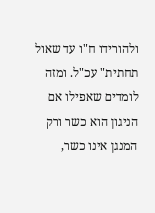ולהורידו ח"ו עד שאול תחתית" עכ"ל. ומזה לומדים שאפילו אם הניגון הוא כשר ורק המנגן אינו כשר,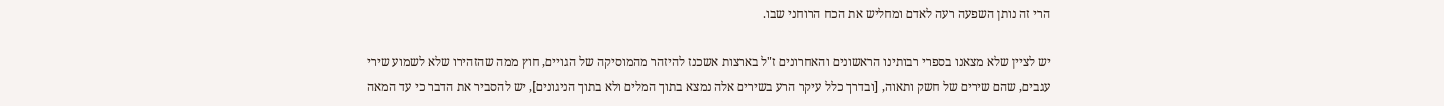הרי זה נותן השפעה רעה לאדם ומחליש את הכח הרוחני שבו.

יש לציין שלא מצאנו בספרי רבותינו הראשונים והאחרונים ז"ל בארצות אשכנז להיזהר מהמוסיקה של הגויים, חוץ ממה שהזהירו שלא לשמוע שירי עגבים, שהם שירים של חשק ותאוה, [ובדרך כלל עיקר הרע בשירים אלה נמצא בתוך המלים ולא בתוך הניגונים], יש להסביר את הדבר כי עד המאה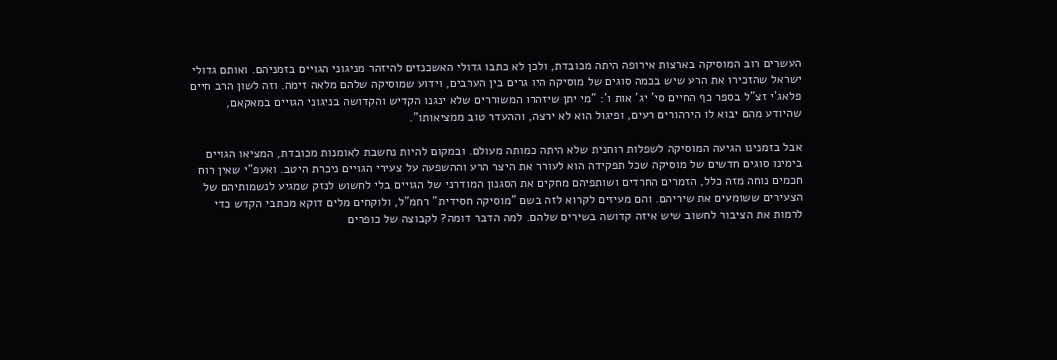העשרים רוב המוסיקה בארצות אירופה היתה מכובדת, ולכן לא כתבו גדולי האשכנזים להיזהר מניגוני הגויים בזמניהם. ואותם גדולי ישראל שהזכירו את הרע שיש בכמה סוגים של מוסיקה היו גרים בין הערבים, וידוע שמוסיקה שלהם מלאה זימה. וזה לשון הרב חיים פלאג'י זצ"ל בספר כף החיים סי' יג' אות ו': "מי יתן שיזהרו המשוררים שלא ינגנו הקדיש והקדושה בניגוני הגויים במאקאם, שהיודע מהם יבוא לו הירהורים רעים, ופיגול הוא לא ירצה, וההעדר טוב ממציאותו".

אבל בזמנינו הגיעה המוסיקה לשפלות רוחנית שלא היתה כמותה מעולם. ובמקום להיות נחשבת לאומנות מכובדת, המציאו הגויים בימינו סוגים חדשים של מוסיקה שכל תפקידה הוא לעורר את היצר הרע וההשפעה על צעירי הגויים ניכרת היטב. ואעפ"י שאין רוח חכמים נוחה מזה כלל, הזמרים החרדים ושותפיהם מחקים את הסגנון המודרני של הגויים בלי לחשוש לנזק שמגיע לנשמותיהם של הצעירים ששומעים את שיריהם. והם מעיזים לקרוא לזה בשם "מוסיקה חסידית" רחמ"ל, ולוקחים מלים דוקא מכתבי הקדש כדי לרמות את הציבור לחשוב שיש איזה קדושה בשירים שלהם. למה הדבר דומה? לקבוצה של כופרים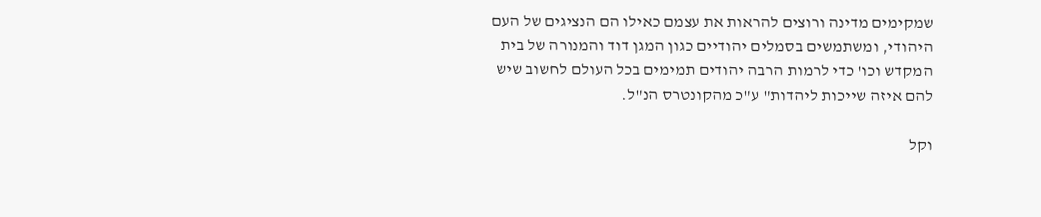שמקימים מדינה ורוצים להראות את עצמם כאילו הם הנציגים של העם היהודי, ומשתמשים בסמלים יהודיים כגון המגן דוד והמנורה של בית המקדש וכו' כדי לרמות הרבה יהודים תמימים בכל העולם לחשוב שיש להם איזה שייכות ליהדות" ע"כ מהקונטרס הנ"ל.

וקל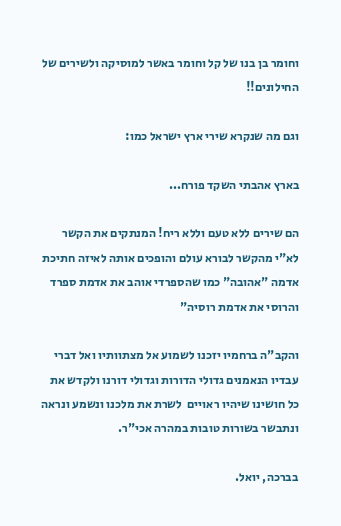וחומר בן בנו של קל וחומר באשר למוסיקה ולשירים של החילונים!!

וגם מה שנקרא שירי ארץ ישראל כמו:

בארץ אהבתי השקד פורח...

הם שירים ללא טעם וללא ריח! המנתקים את הקשר לא"י מהקשר לבורא עולם והופכים אותה לאיזה חתיכת אדמה "אהובה" כמו שהספרדי אוהב את אדמת ספרד והרוסי את אדמת רוסיה"

והקב"ה ברחמיו יזכנו לשמוע אל מצתוותיו ואל דברי עבדיו הנאמנים גדולי הדורות וגדולי דורנו ולקדש את כל חושינו שיהיו ראויים  לשרת את מלכנו ונשמע ונראה ונתבשר בשורות טובות במהרה אכי"ר.

בברכה, יואל.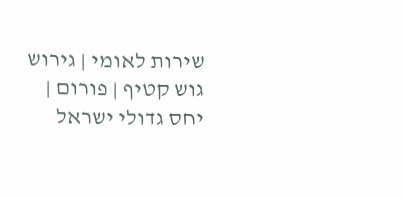שירות לאומי | גירוש גוש קטיף | פורום | יחס גדולי ישראל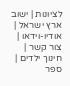לציונות | ישוב ארץ ישראל | אודיו-וידאו | צור קשר | חינוך ילדים | ספר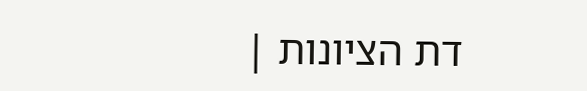דת הציונות |